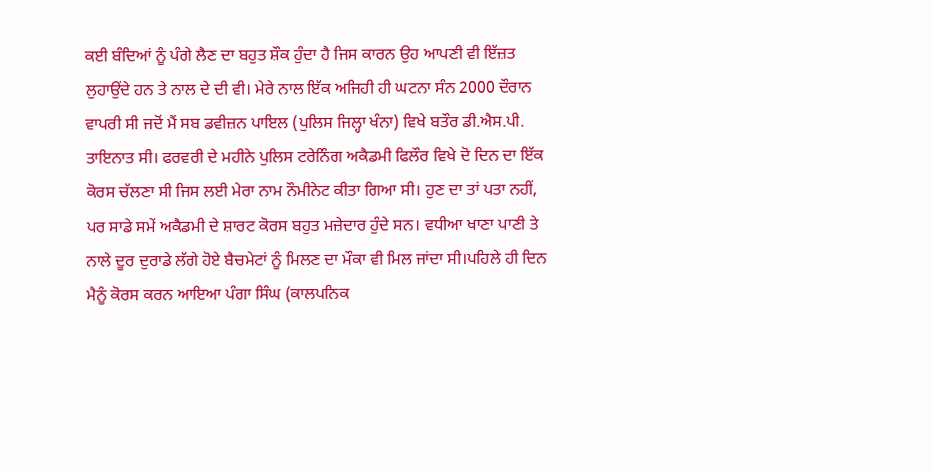ਕਈ ਬੰਦਿਆਂ ਨੂੰ ਪੰਗੇ ਲੈਣ ਦਾ ਬਹੁਤ ਸ਼ੌਕ ਹੁੰਦਾ ਹੈ ਜਿਸ ਕਾਰਨ ਉਹ ਆਪਣੀ ਵੀ ਇੱਜ਼ਤ ਲੁਹਾਉਂਦੇ ਹਨ ਤੇ ਨਾਲ ਦੇ ਦੀ ਵੀ। ਮੇਰੇ ਨਾਲ ਇੱਕ ਅਜਿਹੀ ਹੀ ਘਟਨਾ ਸੰਨ 2000 ਦੌਰਾਨ ਵਾਪਰੀ ਸੀ ਜਦੋਂ ਮੈਂ ਸਬ ਡਵੀਜ਼ਨ ਪਾਇਲ (ਪੁਲਿਸ ਜਿਲ੍ਹਾ ਖੰਨਾ) ਵਿਖੇ ਬਤੌਰ ਡੀ.ਐਸ.ਪੀ. ਤਾਇਨਾਤ ਸੀ। ਫਰਵਰੀ ਦੇ ਮਹੀਨੇ ਪੁਲਿਸ ਟਰੇਨਿੰਗ ਅਕੈਡਮੀ ਫਿਲੌਰ ਵਿਖੇ ਦੋ ਦਿਨ ਦਾ ਇੱਕ ਕੋਰਸ ਚੱਲਣਾ ਸੀ ਜਿਸ ਲਈ ਮੇਰਾ ਨਾਮ ਨੌਮੀਨੇਟ ਕੀਤਾ ਗਿਆ ਸੀ। ਹੁਣ ਦਾ ਤਾਂ ਪਤਾ ਨਹੀਂ, ਪਰ ਸਾਡੇ ਸਮੇਂ ਅਕੈਡਮੀ ਦੇ ਸ਼ਾਰਟ ਕੋਰਸ ਬਹੁਤ ਮਜ਼ੇਦਾਰ ਹੁੰਦੇ ਸਨ। ਵਧੀਆ ਖਾਣਾ ਪਾਣੀ ਤੇ ਨਾਲੇ ਦੂਰ ਦੁਰਾਡੇ ਲੱਗੇ ਹੋਏ ਬੈਚਮੇਟਾਂ ਨੂੰ ਮਿਲਣ ਦਾ ਮੌਕਾ ਵੀ ਮਿਲ ਜਾਂਦਾ ਸੀ।ਪਹਿਲੇ ਹੀ ਦਿਨ ਮੈਨੂੰ ਕੋਰਸ ਕਰਨ ਆਇਆ ਪੰਗਾ ਸਿੰਘ (ਕਾਲਪਨਿਕ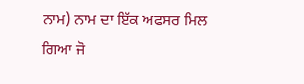ਨਾਮ) ਨਾਮ ਦਾ ਇੱਕ ਅਫਸਰ ਮਿਲ ਗਿਆ ਜੋ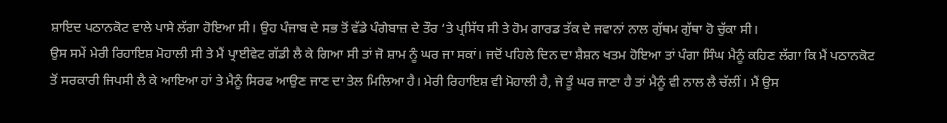ਸ਼ਾਇਦ ਪਠਾਨਕੋਟ ਵਾਲੇ ਪਾਸੇ ਲੱਗਾ ਹੋਇਆ ਸੀ। ਉਹ ਪੰਜਾਬ ਦੇ ਸਭ ਤੋਂ ਵੱਡੇ ਪੰਗੇਬਾਜ਼ ਦੇ ਤੌਰ ‘ਤੇ ਪ੍ਰਸਿੱਧ ਸੀ ਤੇ ਹੋਮ ਗਾਰਡ ਤੱਕ ਦੇ ਜਵਾਨਾਂ ਨਾਲ ਗੁੱਥਮ ਗੁੱਥਾ ਹੋ ਚੁੱਕਾ ਸੀ।
ਉਸ ਸਮੇਂ ਮੇਰੀ ਰਿਹਾਇਸ਼ ਮੋਹਾਲੀ ਸੀ ਤੇ ਮੈਂ ਪ੍ਰਾਈਵੇਟ ਗੱਡੀ ਲੈ ਕੇ ਗਿਆ ਸੀ ਤਾਂ ਜੋ ਸ਼ਾਮ ਨੂੰ ਘਰ ਜਾ ਸਕਾਂ। ਜਦੋਂ ਪਹਿਲੇ ਦਿਨ ਦਾ ਸ਼ੈਸ਼ਨ ਖਤਮ ਹੋਇਆ ਤਾਂ ਪੰਗਾ ਸਿੰਘ ਮੈਨੂੰ ਕਹਿਣ ਲੱਗਾ ਕਿ ਮੈਂ ਪਠਾਨਕੋਟ ਤੋਂ ਸਰਕਾਰੀ ਜਿਪਸੀ ਲੈ ਕੇ ਆਇਆ ਹਾਂ ਤੇ ਮੈਨੂੰ ਸਿਰਫ ਆਉਣ ਜਾਣ ਦਾ ਤੇਲ ਮਿਲਿਆ ਹੈ। ਮੇਰੀ ਰਿਹਾਇਸ਼ ਵੀ ਮੋਹਾਲੀ ਹੈ, ਜੇ ਤੂੰ ਘਰ ਜਾਣਾ ਹੈ ਤਾਂ ਮੈਨੂੰ ਵੀ ਨਾਲ ਲੈ ਚੱਲੀਂ। ਮੈਂ ਉਸ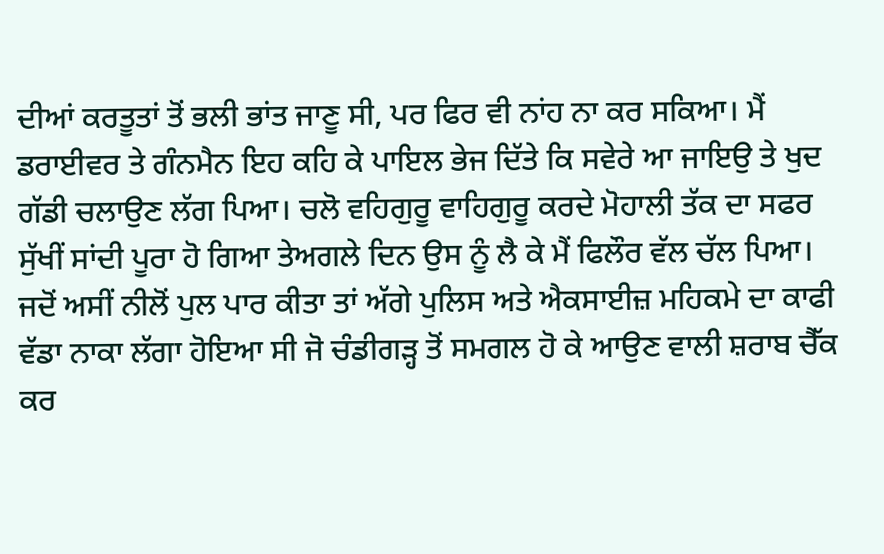ਦੀਆਂ ਕਰਤੂਤਾਂ ਤੋਂ ਭਲੀ ਭਾਂਤ ਜਾਣੂ ਸੀ, ਪਰ ਫਿਰ ਵੀ ਨਾਂਹ ਨਾ ਕਰ ਸਕਿਆ। ਮੈਂ ਡਰਾਈਵਰ ਤੇ ਗੰਨਮੈਨ ਇਹ ਕਹਿ ਕੇ ਪਾਇਲ ਭੇਜ ਦਿੱਤੇ ਕਿ ਸਵੇਰੇ ਆ ਜਾਇਉ ਤੇ ਖੁਦ ਗੱਡੀ ਚਲਾਉਣ ਲੱਗ ਪਿਆ। ਚਲੋ ਵਹਿਗੁਰੂ ਵਾਹਿਗੁਰੂ ਕਰਦੇ ਮੋਹਾਲੀ ਤੱਕ ਦਾ ਸਫਰ ਸੁੱਖੀਂ ਸਾਂਦੀ ਪੂਰਾ ਹੋ ਗਿਆ ਤੇਅਗਲੇ ਦਿਨ ਉਸ ਨੂੰ ਲੈ ਕੇ ਮੈਂ ਫਿਲੌਰ ਵੱਲ ਚੱਲ ਪਿਆ। ਜਦੋਂ ਅਸੀਂ ਨੀਲੋਂ ਪੁਲ ਪਾਰ ਕੀਤਾ ਤਾਂ ਅੱਗੇ ਪੁਲਿਸ ਅਤੇ ਐਕਸਾਈਜ਼ ਮਹਿਕਮੇ ਦਾ ਕਾਫੀ ਵੱਡਾ ਨਾਕਾ ਲੱਗਾ ਹੋਇਆ ਸੀ ਜੋ ਚੰਡੀਗੜ੍ਹ ਤੋਂ ਸਮਗਲ ਹੋ ਕੇ ਆਉਣ ਵਾਲੀ ਸ਼ਰਾਬ ਚੈੱਕ ਕਰ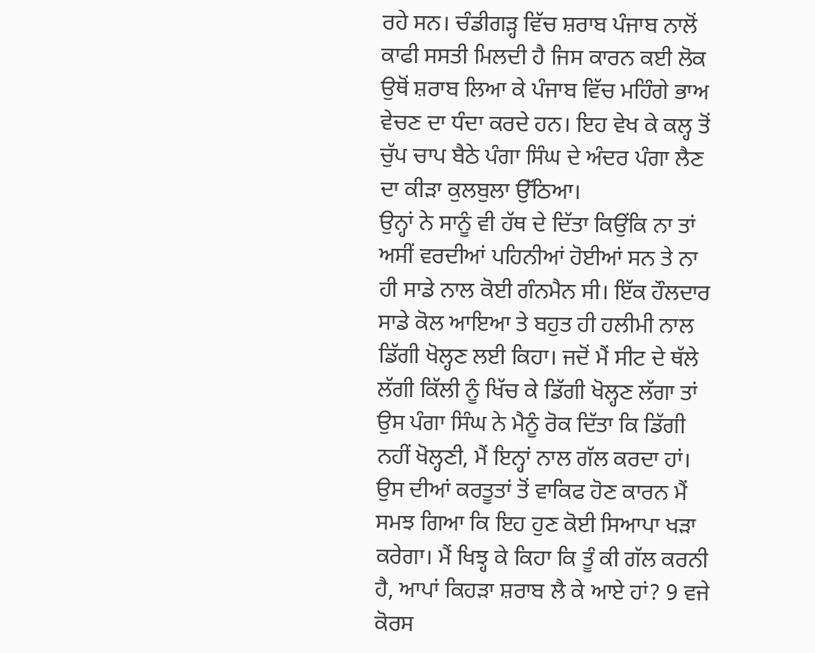ਰਹੇ ਸਨ। ਚੰਡੀਗੜ੍ਹ ਵਿੱਚ ਸ਼ਰਾਬ ਪੰਜਾਬ ਨਾਲੋਂ ਕਾਫੀ ਸਸਤੀ ਮਿਲਦੀ ਹੈ ਜਿਸ ਕਾਰਨ ਕਈ ਲੋਕ ਉਥੋਂ ਸ਼ਰਾਬ ਲਿਆ ਕੇ ਪੰਜਾਬ ਵਿੱਚ ਮਹਿੰਗੇ ਭਾਅ ਵੇਚਣ ਦਾ ਧੰਦਾ ਕਰਦੇ ਹਨ। ਇਹ ਵੇਖ ਕੇ ਕਲ੍ਹ ਤੋਂ ਚੁੱਪ ਚਾਪ ਬੈਠੇ ਪੰਗਾ ਸਿੰਘ ਦੇ ਅੰਦਰ ਪੰਗਾ ਲੈਣ ਦਾ ਕੀੜਾ ਕੁਲਬੁਲਾ ਉੱਠਿਆ।
ਉਨ੍ਹਾਂ ਨੇ ਸਾਨੂੰ ਵੀ ਹੱਥ ਦੇ ਦਿੱਤਾ ਕਿਉਂਕਿ ਨਾ ਤਾਂ ਅਸੀਂ ਵਰਦੀਆਂ ਪਹਿਨੀਆਂ ਹੋਈਆਂ ਸਨ ਤੇ ਨਾ ਹੀ ਸਾਡੇ ਨਾਲ ਕੋਈ ਗੰਨਮੈਨ ਸੀ। ਇੱਕ ਹੌਲਦਾਰ ਸਾਡੇ ਕੋਲ ਆਇਆ ਤੇ ਬਹੁਤ ਹੀ ਹਲੀਮੀ ਨਾਲ ਡਿੱਗੀ ਖੋਲ੍ਹਣ ਲਈ ਕਿਹਾ। ਜਦੋਂ ਮੈਂ ਸੀਟ ਦੇ ਥੱਲੇ ਲੱਗੀ ਕਿੱਲੀ ਨੂੰ ਖਿੱਚ ਕੇ ਡਿੱਗੀ ਖੋਲ੍ਹਣ ਲੱਗਾ ਤਾਂ ਉਸ ਪੰਗਾ ਸਿੰਘ ਨੇ ਮੈਨੂੰ ਰੋਕ ਦਿੱਤਾ ਕਿ ਡਿੱਗੀ ਨਹੀਂ ਖੋਲ੍ਹਣੀ, ਮੈਂ ਇਨ੍ਹਾਂ ਨਾਲ ਗੱਲ ਕਰਦਾ ਹਾਂ। ਉਸ ਦੀਆਂ ਕਰਤੂਤਾਂ ਤੋਂ ਵਾਕਿਫ ਹੋਣ ਕਾਰਨ ਮੈਂ ਸਮਝ ਗਿਆ ਕਿ ਇਹ ਹੁਣ ਕੋਈ ਸਿਆਪਾ ਖੜਾ ਕਰੇਗਾ। ਮੈਂ ਖਿਝ੍ਹ ਕੇ ਕਿਹਾ ਕਿ ਤੂੰ ਕੀ ਗੱਲ ਕਰਨੀ ਹੈ, ਆਪਾਂ ਕਿਹੜਾ ਸ਼ਰਾਬ ਲੈ ਕੇ ਆਏ ਹਾਂ? 9 ਵਜੇ ਕੋਰਸ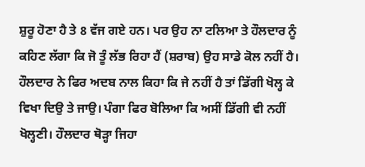ਸ਼ੁਰੂ ਹੋਣਾ ਹੈ ਤੇ 8 ਵੱਜ ਗਏ ਹਨ। ਪਰ ਉਹ ਨਾ ਟਲਿਆ ਤੇ ਹੌਲਦਾਰ ਨੂੰ ਕਹਿਣ ਲੱਗਾ ਕਿ ਜੋ ਤੂੰ ਲੱਭ ਰਿਹਾ ਹੈਂ (ਸ਼ਰਾਬ) ਉਹ ਸਾਡੇ ਕੋਲ ਨਹੀਂ ਹੈ। ਹੌਲਦਾਰ ਨੇ ਫਿਰ ਅਦਬ ਨਾਲ ਕਿਹਾ ਕਿ ਜੇ ਨਹੀਂ ਹੈ ਤਾਂ ਡਿੱਗੀ ਖੋਲ੍ਹ ਕੇ ਵਿਖਾ ਦਿਉ ਤੇ ਜਾਉ। ਪੰਗਾ ਫਿਰ ਬੋਲਿਆ ਕਿ ਅਸੀਂ ਡਿੱਗੀ ਵੀ ਨਹੀਂ ਖੋਲ੍ਹਣੀ। ਹੌਲਦਾਰ ਥੋੜ੍ਹਾ ਜਿਹਾ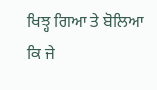ਖਿਝ੍ਹ ਗਿਆ ਤੇ ਬੋਲਿਆ ਕਿ ਜੇ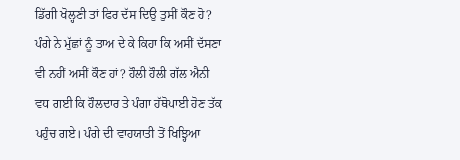ਡਿੱਗੀ ਖੋਲ੍ਹਣੀ ਤਾਂ ਫਿਰ ਦੱਸ ਦਿਉ ਤੁਸੀਂ ਕੌਣ ਹੋ?
ਪੰਗੇ ਨੇ ਮੁੱਛਾਂ ਨੂੰ ਤਾਅ ਦੇ ਕੇ ਕਿਹਾ ਕਿ ਅਸੀਂ ਦੱਸਣਾ ਵੀ ਨਹੀਂ ਅਸੀਂ ਕੌਣ ਹਾਂ? ਹੌਲੀ ਹੌਲੀ ਗੱਲ ਐਨੀ ਵਧ ਗਈ ਕਿ ਹੌਲਦਾਰ ਤੇ ਪੰਗਾ ਹੱਥੋਪਾਈ ਹੋਣ ਤੱਕ ਪਹੁੰਚ ਗਏ। ਪੰਗੇ ਦੀ ਵਾਹਯਾਤੀ ਤੋਂ ਖਿਝ੍ਹਿਆ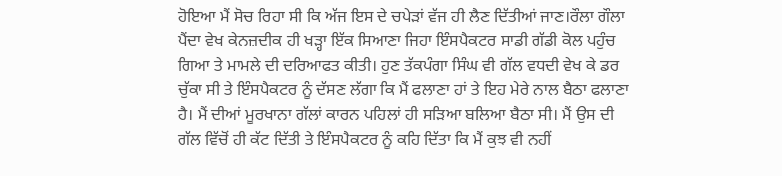ਹੋਇਆ ਮੈਂ ਸੋਚ ਰਿਹਾ ਸੀ ਕਿ ਅੱਜ ਇਸ ਦੇ ਚਪੇੜਾਂ ਵੱਜ ਹੀ ਲੈਣ ਦਿੱਤੀਆਂ ਜਾਣ।ਰੌਲਾ ਗੌਲਾ ਪੈਂਦਾ ਵੇਖ ਕੇਨਜ਼ਦੀਕ ਹੀ ਖੜ੍ਹਾ ਇੱਕ ਸਿਆਣਾ ਜਿਹਾ ਇੰਸਪੈਕਟਰ ਸਾਡੀ ਗੱਡੀ ਕੋਲ ਪਹੁੰਚ ਗਿਆ ਤੇ ਮਾਮਲੇ ਦੀ ਦਰਿਆਫਤ ਕੀਤੀ। ਹੁਣ ਤੱਕਪੰਗਾ ਸਿੰਘ ਵੀ ਗੱਲ ਵਧਦੀ ਵੇਖ ਕੇ ਡਰ ਚੁੱਕਾ ਸੀ ਤੇ ਇੰਸਪੈਕਟਰ ਨੂੰ ਦੱਸਣ ਲੱਗਾ ਕਿ ਮੈਂ ਫਲਾਣਾ ਹਾਂ ਤੇ ਇਹ ਮੇਰੇ ਨਾਲ ਬੈਠਾ ਫਲਾਣਾ ਹੈ। ਮੈਂ ਦੀਆਂ ਮੂਰਖਾਨਾ ਗੱਲਾਂ ਕਾਰਨ ਪਹਿਲਾਂ ਹੀ ਸੜਿਆ ਬਲਿਆ ਬੈਠਾ ਸੀ। ਮੈਂ ਉਸ ਦੀ ਗੱਲ ਵਿੱਚੋਂ ਹੀ ਕੱਟ ਦਿੱਤੀ ਤੇ ਇੰਸਪੈਕਟਰ ਨੂੰ ਕਹਿ ਦਿੱਤਾ ਕਿ ਮੈਂ ਕੁਝ ਵੀ ਨਹੀਂ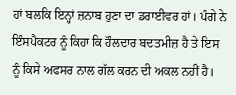ਹਾਂ ਬਲਕਿ ਇਨ੍ਹਾਂ ਜ਼ਨਾਬ ਹੁਣਾ ਦਾ ਡਰਾਈਵਰ ਹਾਂ। ਪੰਗੇ ਨੇ ਇੰਸਪੈਕਟਰ ਨੂੰ ਕਿਹਾ ਕਿ ਹੌਲਦਾਰ ਬਦਤਮੀਜ਼ ਹੈ ਤੇ ਇਸ ਨੂੰ ਕਿਸੇ ਅਫਸਰ ਨਾਲ ਗੱਲ ਕਰਨ ਦੀ ਅਕਲ ਨਹੀਂ ਹੈ।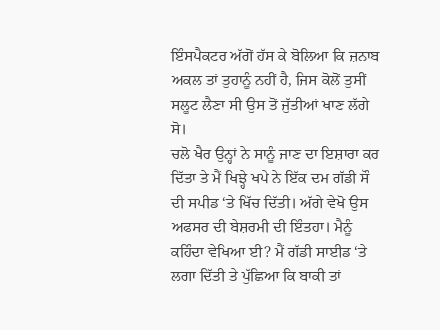ਇੰਸਪੈਕਟਰ ਅੱਗੋਂ ਹੱਸ ਕੇ ਬੋਲਿਆ ਕਿ ਜ਼ਨਾਬ ਅਕਲ ਤਾਂ ਤੁਹਾਨੂੰ ਨਹੀਂ ਹੈ, ਜਿਸ ਕੋਲੋਂ ਤੁਸੀਂ ਸਲੂਟ ਲੈਣਾ ਸੀ ਉਸ ਤੋਂ ਜੁੱਤੀਆਂ ਖਾਣ ਲੱਗੇ ਸੋ।
ਚਲੋ ਖੈਰ ਉਨ੍ਹਾਂ ਨੇ ਸਾਨੂੰ ਜਾਣ ਦਾ ਇਸ਼ਾਰਾ ਕਰ ਦਿੱਤਾ ਤੇ ਮੈਂ ਖਿਝ੍ਹੇ ਖਪੇ ਨੇ ਇੱਕ ਦਮ ਗੱਡੀ ਸੌ ਦੀ ਸਪੀਡ ‘ਤੇ ਖਿੱਚ ਦਿੱਤੀ। ਅੱਗੇ ਵੇਖੋ ਉਸ ਅਫਸਰ ਦੀ ਬੇਸ਼ਰਮੀ ਦੀ ਇੰਤਹਾ। ਮੈਨੂੰ ਕਹਿੰਦਾ ਵੇਖਿਆ ਈ? ਮੈਂ ਗੱਡੀ ਸਾਈਡ ‘ਤੇ ਲਗਾ ਦਿੱਤੀ ਤੇ ਪੁੱਛਿਆ ਕਿ ਬਾਕੀ ਤਾਂ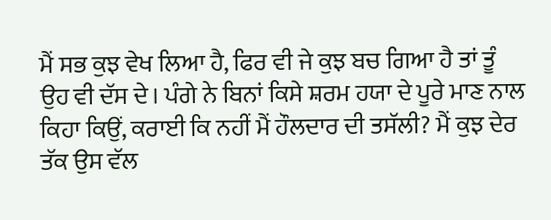ਮੈਂ ਸਭ ਕੁਝ ਵੇਖ ਲਿਆ ਹੈ, ਫਿਰ ਵੀ ਜੇ ਕੁਝ ਬਚ ਗਿਆ ਹੈ ਤਾਂ ਤੂੰ ਉਹ ਵੀ ਦੱਸ ਦੇ। ਪੰਗੇ ਨੇ ਬਿਨਾਂ ਕਿਸੇ ਸ਼ਰਮ ਹਯਾ ਦੇ ਪੂਰੇ ਮਾਣ ਨਾਲ ਕਿਹਾ ਕਿਉਂ, ਕਰਾਈ ਕਿ ਨਹੀਂ ਮੈਂ ਹੌਲਦਾਰ ਦੀ ਤਸੱਲੀ? ਮੈਂ ਕੁਝ ਦੇਰ ਤੱਕ ਉਸ ਵੱਲ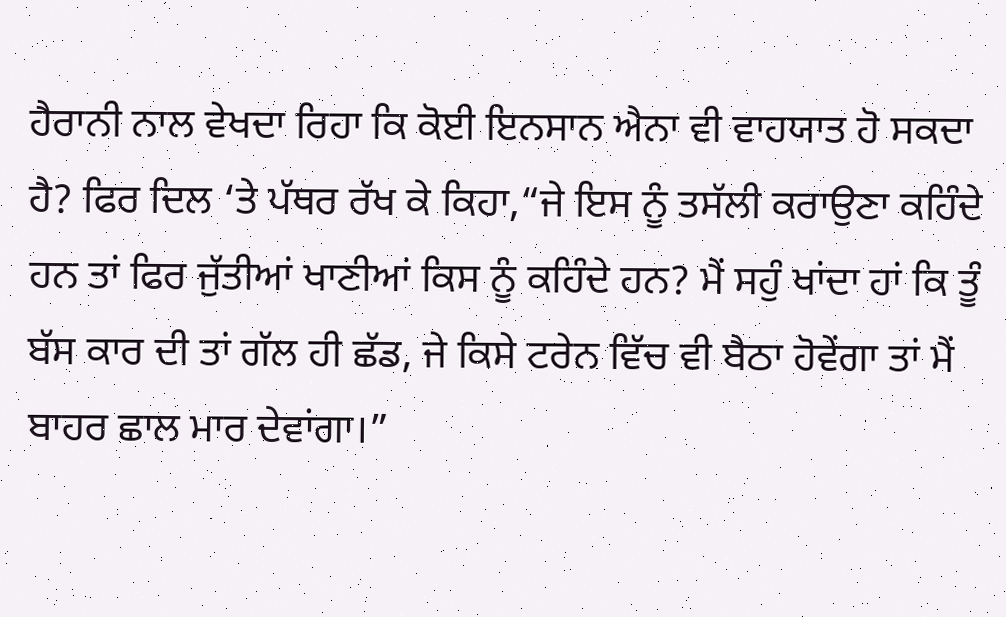ਹੈਰਾਨੀ ਨਾਲ ਵੇਖਦਾ ਰਿਹਾ ਕਿ ਕੋਈ ਇਨਸਾਨ ਐਨਾ ਵੀ ਵਾਹਯਾਤ ਹੋ ਸਕਦਾ ਹੈ? ਫਿਰ ਦਿਲ ‘ਤੇ ਪੱਥਰ ਰੱਖ ਕੇ ਕਿਹਾ,“ਜੇ ਇਸ ਨੂੰ ਤਸੱਲੀ ਕਰਾਉਣਾ ਕਹਿੰਦੇ ਹਨ ਤਾਂ ਫਿਰ ਜੁੱਤੀਆਂ ਖਾਣੀਆਂ ਕਿਸ ਨੂੰ ਕਹਿੰਦੇ ਹਨ? ਮੈਂ ਸਹੁੰ ਖਾਂਦਾ ਹਾਂ ਕਿ ਤੂੰ ਬੱਸ ਕਾਰ ਦੀ ਤਾਂ ਗੱਲ ਹੀ ਛੱਡ, ਜੇ ਕਿਸੇ ਟਰੇਨ ਵਿੱਚ ਵੀ ਬੈਠਾ ਹੋਵੇਂਗਾ ਤਾਂ ਮੈਂ ਬਾਹਰ ਛਾਲ ਮਾਰ ਦੇਵਾਂਗਾ।”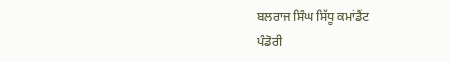ਬਲਰਾਜ ਸਿੰਘ ਸਿੱਧੂ ਕਮਾਂਡੈਂਟ
ਪੰਡੋਰੀ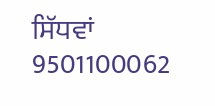ਸਿੱਧਵਾਂ 9501100062